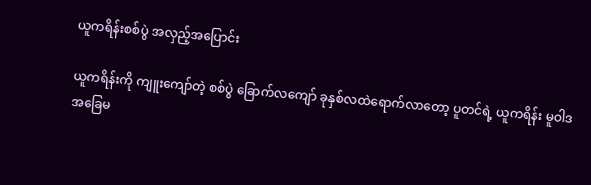ယူကရိန်းစစ်ပွဲ အလှည့်အပြောင်း

ယူကရိန်းကို ကျူးကျော်တဲ့ စစ်ပွဲ ခြောက်လကျော် ခုနှစ်လထဲရောက်လာတော့ ပူတင်ရဲ့ ယူကရိန်း မူဝါဒ အခြေမ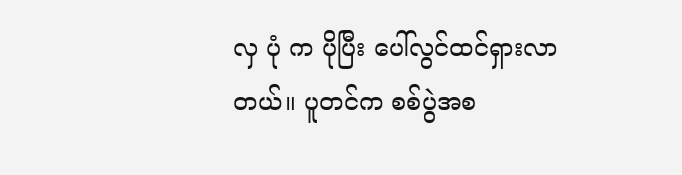လှ ပုံ က ပိုပြီး ပေါ်လွင်ထင်ရှားလာတယ်။ ပူတင်က စစ်ပွဲအစ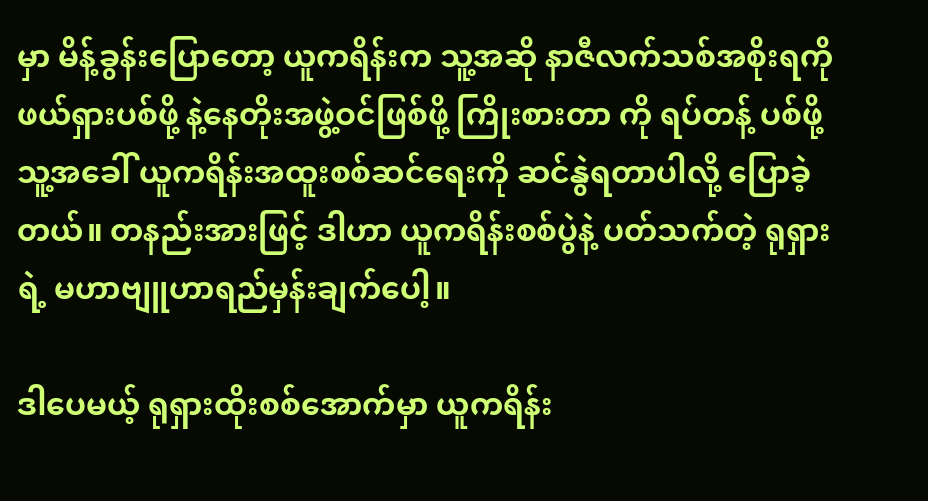မှာ မိန့်ခွန်းပြောတော့ ယူကရိန်းက သူ့အဆို နာဇီလက်သစ်အစိုးရကို ဖယ်ရှားပစ်ဖို့ နဲ့နေတိုးအဖွဲ့ဝင်ဖြစ်ဖို့ ကြိုးစားတာ ကို ရပ်တန့် ပစ်ဖို့ သူ့အခေါ် ယူကရိန်းအထူးစစ်ဆင်ရေးကို ဆင်နွဲရတာပါလို့ ပြောခဲ့တယ်။ တနည်းအားဖြင့် ဒါဟာ ယူကရိန်းစစ်ပွဲနဲ့ ပတ်သက်တဲ့ ရုရှားရဲ့ မဟာဗျူဟာရည်မှန်းချက်ပေါ့။

ဒါပေမယ့် ရုရှားထိုးစစ်အောက်မှာ ယူကရိန်း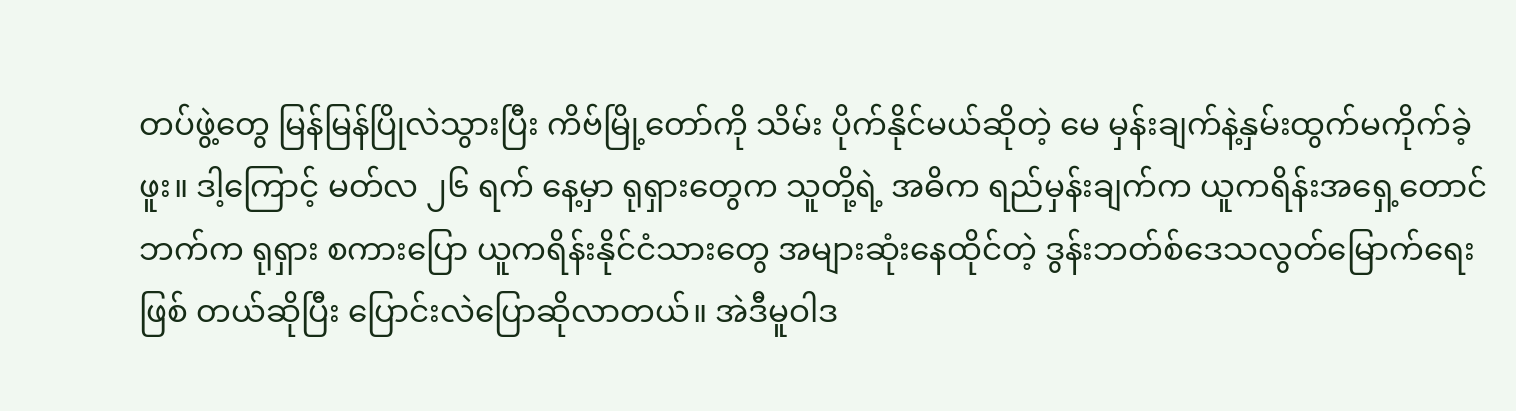တပ်ဖွဲ့တွေ မြန်မြန်ပြိုလဲသွားပြီး ကိဗ်မြို့တော်ကို သိမ်း ပိုက်နိုင်မယ်ဆိုတဲ့ မေ မှန်းချက်နဲ့နှမ်းထွက်မကိုက်ခဲ့ဖူး။ ဒါ့ကြောင့် မတ်လ ၂၆ ရက် နေ့မှာ ရုရှားတွေက သူတို့ရဲ့ အဓိက ရည်မှန်းချက်က ယူကရိန်းအရှေ့တောင်ဘက်က ရုရှား စကားပြော ယူကရိန်းနိုင်ငံသားတွေ အများဆုံးနေထိုင်တဲ့ ဒွန်းဘတ်စ်ဒေသလွတ်မြောက်ရေး ဖြစ် တယ်ဆိုပြီး ပြောင်းလဲပြောဆိုလာတယ်။ အဲဒီမူဝါဒ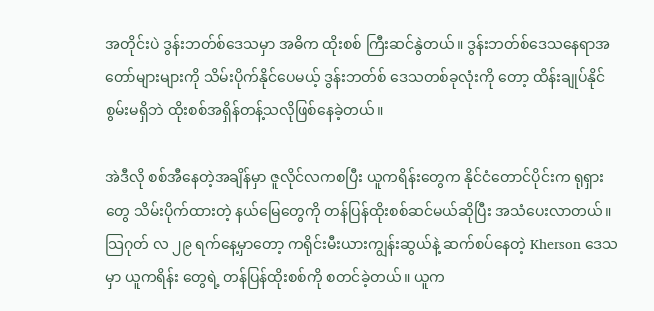အတိုင်းပဲ ဒွန်းဘတ်စ်ဒေသမှာ အဓိက ထိုးစစ် ကြီးဆင်နွဲတယ်။ ဒွန်းဘတ်စ်ဒေသနေရာအတော်များများကို သိမ်းပိုက်နိုင်ပေမယ့် ဒွန်းဘတ်စ် ဒေသတစ်ခုလုံးကို တော့ ထိန်းချုပ်နိုင်စွမ်းမရှိဘဲ ထိုးစစ်အရှိန်တန့်သလိုဖြစ်နေခဲ့တယ်။

အဲဒီလို စစ်အီနေတဲ့အချိန်မှာ ဇူလိုင်လကစပြီး ယူကရိန်းတွေက နိုင်ငံတောင်ပိုင်းက ရုရှားတွေ သိမ်းပိုက်ထားတဲ့ နယ်မြေတွေကို တန်ပြန်ထိုးစစ်ဆင်မယ်ဆိုပြီး အသံပေးလာတယ်။ သြဂုတ် လ ၂၉ ရက်နေ့မှာတော့ ကရိုင်းမီးယားကျွန်းဆွယ်နဲ့ ဆက်စပ်နေတဲ့ Kherson ဒေသမှာ ယူကရိန်း တွေရဲ့ တန်ပြန်ထိုးစစ်ကို စတင်ခဲ့တယ်။ ယူက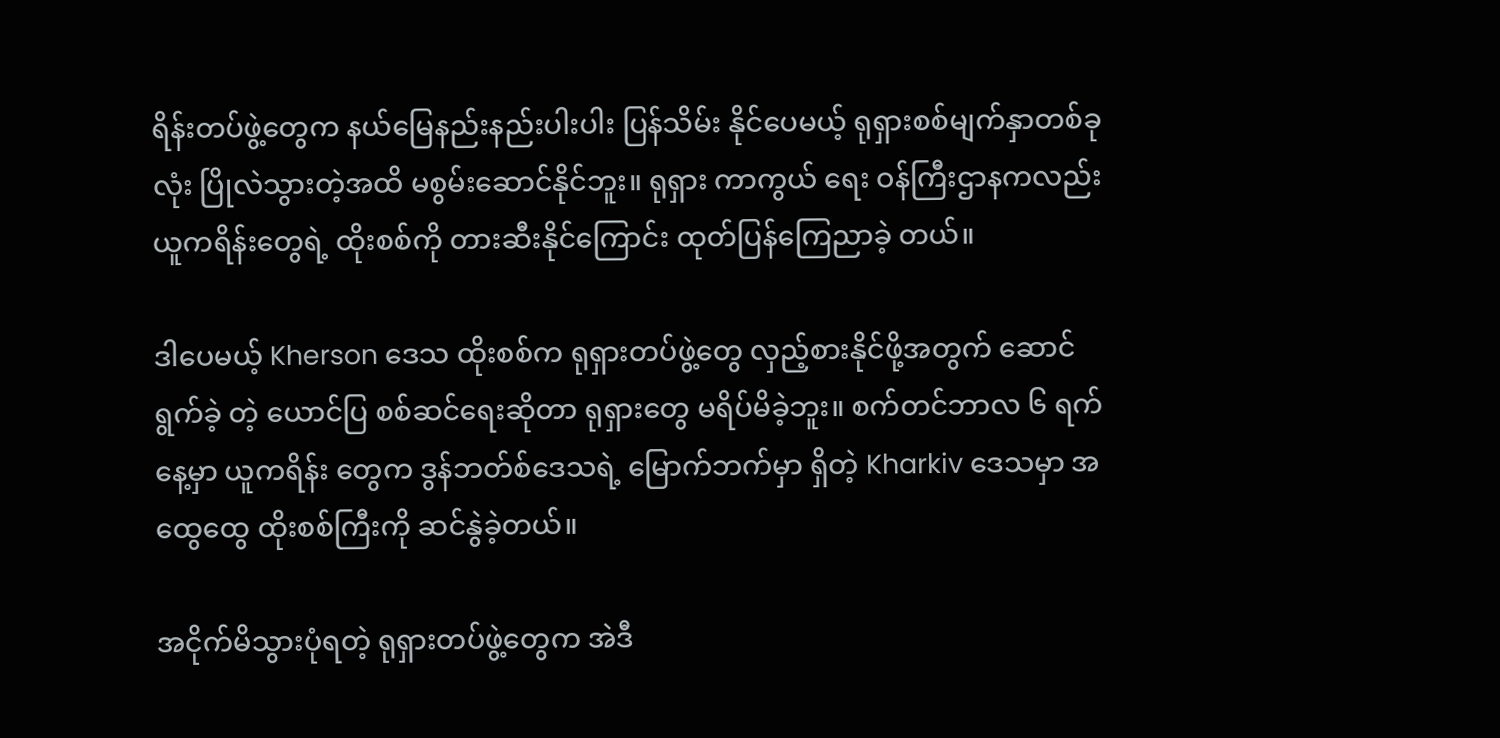ရိန်းတပ်ဖွဲ့တွေက နယ်မြေနည်းနည်းပါးပါး ပြန်သိမ်း နိုင်ပေမယ့် ရုရှားစစ်မျက်နှာတစ်ခုလုံး ပြိုလဲသွားတဲ့အထိ မစွမ်းဆောင်နိုင်ဘူး။ ရုရှား ကာကွယ် ရေး ဝန်ကြီးဌာနကလည်း ယူကရိန်းတွေရဲ့ ထိုးစစ်ကို တားဆီးနိုင်ကြောင်း ထုတ်ပြန်ကြေညာခဲ့ တယ်။

ဒါပေမယ့် Kherson ဒေသ ထိုးစစ်က ရုရှားတပ်ဖွဲ့တွေ လှည့်စားနိုင်ဖို့အတွက် ဆောင်ရွက်ခဲ့ တဲ့ ယောင်ပြ စစ်ဆင်ရေးဆိုတာ ရုရှားတွေ မရိပ်မိခဲ့ဘူး။ စက်တင်ဘာလ ၆ ရက်နေ့မှာ ယူကရိန်း တွေက ဒွန်ဘတ်စ်ဒေသရဲ့ မြောက်ဘက်မှာ ရှိတဲ့ Kharkiv ဒေသမှာ အထွေထွေ ထိုးစစ်ကြီးကို ဆင်နွဲခဲ့တယ်။

အငိုက်မိသွားပုံရတဲ့ ရုရှားတပ်ဖွဲ့တွေက အဲဒီ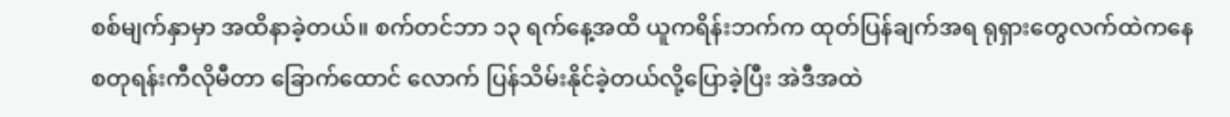စစ်မျက်နှာမှာ အထိနာခဲ့တယ်။ စက်တင်ဘာ ၁၃ ရက်နေ့အထိ ယူကရိန်းဘက်က ထုတ်ပြန်ချက်အရ ရုရှားတွေလက်ထဲကနေ စတုရန်းကီလိုမီတာ ခြောက်ထောင် လောက် ပြန်သိမ်းနိုင်ခဲ့တယ်လို့ပြောခဲ့ပြီး အဲဒီအထဲ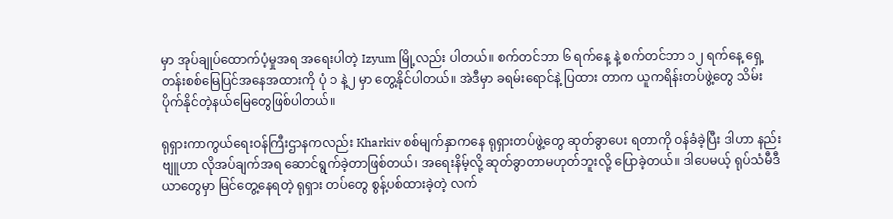မှာ အုပ်ချုပ်ထောက်ပံ့မှုအရ အရေးပါတဲ့ Izyum မြို့လည်း ပါတယ်။ စက်တင်ဘာ ၆ ရက်နေ့ နဲ့ စက်တင်ဘာ ၁၂ ရက်နေ့ ရှေ့တန်းစစ်မြေပြင်အနေအထားကို ပုံ ၁ နဲ့၂ မှာ တွေ့နိုင်ပါတယ်။ အဲဒီမှာ ခရမ်းရောင်နဲ့ ပြထား တာက ယူကရိန်းတပ်ဖွဲ့တွေ သိမ်းပိုက်နိုင်တဲ့နယ်မြေတွေဖြစ်ပါတယ်။

ရုရှားကာကွယ်ရေးဝန်ကြီးဌာနကလည်း Kharkiv စစ်မျက်နှာကနေ ရုရှားတပ်ဖွဲ့တွေ ဆုတ်ခွာပေး ရတာကို ဝန်ခံခဲ့ပြီး ဒါဟာ နည်းဗျူဟာ လိုအပ်ချက်အရ ဆောင်ရွက်ခဲ့တာဖြစ်တယ်၊ အရေးနိမ့်လို့ ဆုတ်ခွာတာမဟုတ်ဘူးလို့ ပြောခဲ့တယ်။ ဒါပေမယ့် ရုပ်သံမီဒီယာတွေမှာ မြင်တွေ့နေရတဲ့ ရုရှား တပ်တွေ စွန့်ပစ်ထားခဲ့တဲ့ လက်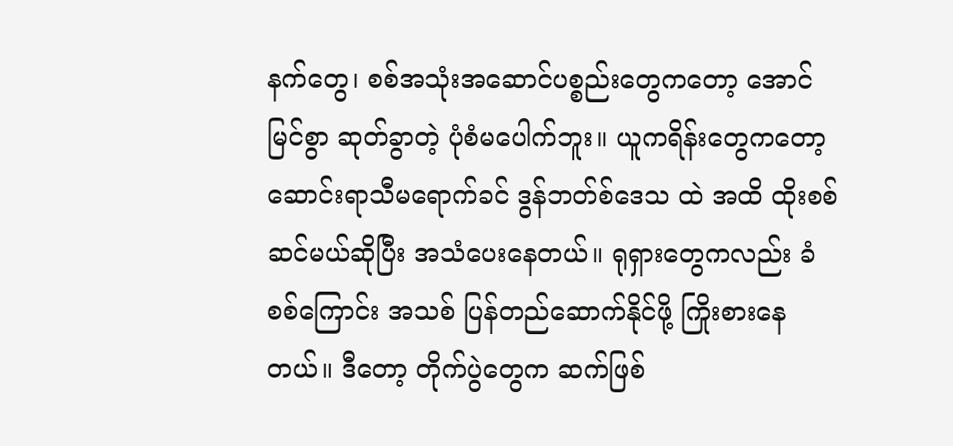နက်တွေ၊ စစ်အသုံးအဆောင်ပစ္စည်းတွေကတော့ အောင်မြင်စွာ ဆုတ်ခွာတဲ့ ပုံစံမပေါက်ဘူး။ ယူကရိန်းတွေကတော့ ဆောင်းရာသီမရောက်ခင် ဒွန်ဘတ်စ်ဒေသ ထဲ အထိ ထိုးစစ်ဆင်မယ်ဆိုပြီး အသံပေးနေတယ်။ ရုရှားတွေကလည်း ခံစစ်ကြောင်း အသစ် ပြန်တည်ဆောက်နိုင်ဖို့ ကြိုးစားနေတယ်။ ဒီတော့ တိုက်ပွဲတွေက ဆက်ဖြစ်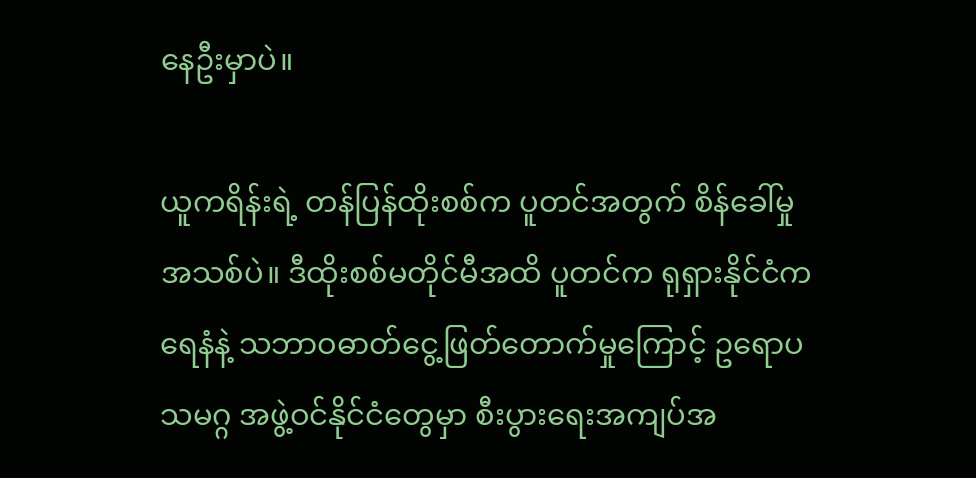နေဦးမှာပဲ။

ယူကရိန်းရဲ့ တန်ပြန်ထိုးစစ်က ပူတင်အတွက် စိန်ခေါ်မှုအသစ်ပဲ။ ဒီထိုးစစ်မတိုင်မီအထိ ပူတင်က ရုရှားနိုင်ငံက ရေနံနဲ့ သဘာဝဓာတ်ငွေ့ဖြတ်တောက်မှုကြောင့် ဥရောပသမဂ္ဂ အဖွဲ့ဝင်နိုင်ငံတွေမှာ စီးပွားရေးအကျပ်အ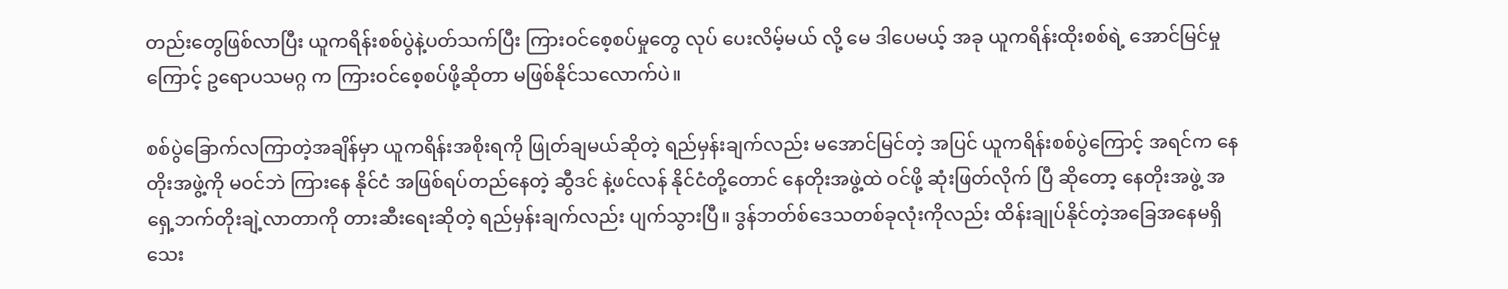တည်းတွေဖြစ်လာပြီး ယူကရိန်းစစ်ပွဲနဲ့ပတ်သက်ပြီး ကြားဝင်စေ့စပ်မှုတွေ လုပ် ပေးလိမ့်မယ် လို့ မေ ဒါပေမယ့် အခု ယူကရိန်းထိုးစစ်ရဲ့ အောင်မြင်မှုကြောင့် ဥရောပသမဂ္ဂ က ကြားဝင်စေ့စပ်ဖို့ဆိုတာ မဖြစ်နိုင်သလောက်ပဲ။

စစ်ပွဲခြောက်လကြာတဲ့အချိန်မှာ ယူကရိန်းအစိုးရကို ဖြုတ်ချမယ်ဆိုတဲ့ ရည်မှန်းချက်လည်း မအောင်မြင်တဲ့ အပြင် ယူကရိန်းစစ်ပွဲကြောင့် အရင်က နေတိုးအဖွဲ့ကို မဝင်ဘဲ ကြားနေ နိုင်ငံ အဖြစ်ရပ်တည်နေတဲ့ ဆွီဒင် နဲ့ဖင်လန် နိုင်ငံတို့တောင် နေတိုးအဖွဲ့ထဲ ဝင်ဖို့ ဆုံးဖြတ်လိုက် ပြီ ဆိုတော့ နေတိုးအဖွဲ့ အရှေ့ဘက်တိုးချဲ့လာတာကို တားဆီးရေးဆိုတဲ့ ရည်မှန်းချက်လည်း ပျက်သွားပြီ။ ဒွန်ဘတ်စ်ဒေသတစ်ခုလုံးကိုလည်း ထိန်းချုပ်နိုင်တဲ့အခြေအနေမရှိသေး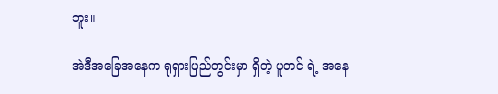ဘူး။

အဲဒီအခြေအနေက ရုရှားပြည်တွင်းမှာ ရှိတဲ့ ပူတင် ရဲ့ အနေ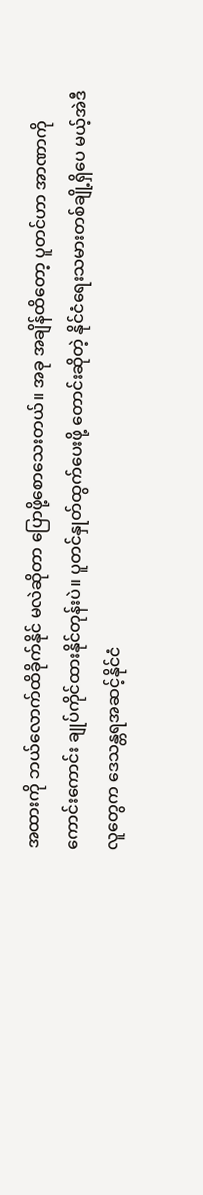အထားကို ဘယ်လောက်ထိခိုက်နိုင် မလဲဆိုတာ ပြောဖို့စောသေးတယ်။ အခု အချိန်ထိတော့ ပူတင်ဟာ အာဏာကို ကောင်းကောင်း ချုပ်ကိုင်ထားနိုင်တုန်းပဲ။ ပူတင်နှုတ်ထွက်ပေးဖို့ တောင်းဆိုတဲ့ နိုင်ငံရေးသမားတစ်ချို့ရှိပေ မယ့်အဲဒီလူတွေက ဒေသန္တရအဆင့်နိုင်ငံ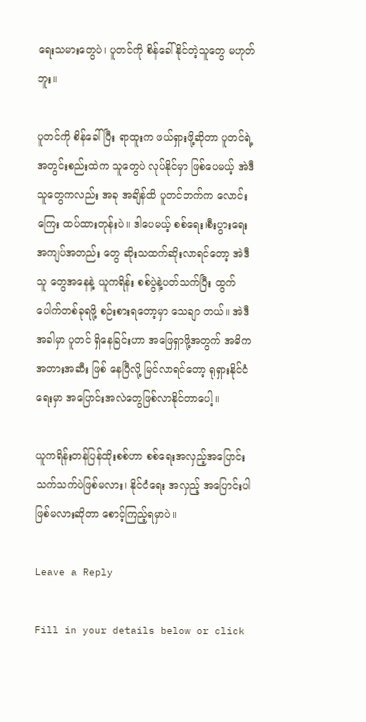ရေးသမားတွေပဲ၊ ပူတင်ကို စိန်ခေါ်နိုင်တဲ့သူတွေ မဟုတ်ဘူး။

ပူတင်ကို စိန်ခေါ်ပြီး ရာထူးက ဖယ်ရှားဖို့ဆိုတာ ပူတင်ရဲ့ အတွင်းစည်းထဲက သူတွေပဲ လုပ်နိုင်မှာ ဖြစ်ပေမယ့် အဲဒီသူတွေကလည်း အခု အချိန်ထိ ပူတင်ဘက်က လောင်းကြေး ထပ်ထားတုန်းပဲ။ ဒါပေမယ့် စစ်ရေး၊စီးပွားရေးအကျပ်အတည်း တွေ ဆိုးသထက်ဆိုးလာရင်တော့ အဲဒီသူ တွေအနေနဲ့ ယူကရိန်း စစ်ပွဲနဲ့ပတ်သက်ပြီး ထွက်ပေါက်တစ်ခုရဖို့ စဉ်းစားရတော့မှာ သေချာ တယ်။ အဲဒီအခါမှာ ပူတင် ရှိနေခြင်းဟာ အဖြေရှာဖို့အတွက် အဓိက အတားအဆီး ဖြစ် နေပြီလို့ မြင်လာရင်တော့ ရုရှားနိုင်ငံရေးမှာ အပြောင်းအလဲတွေဖြစ်လာနိုင်တာပေါ့။

ယူကရိန်းတန်ပြန်ထိုးစစ်ဟာ စစ်ရေးအလှည့်အပြောင်းသက်သက်ပဲဖြစ်မလား၊ နိုင်ငံရေး အလှည့် အပြောင်းပါ ဖြစ်မလားဆိုတာ စောင့်ကြည့်ရမှာပဲ။

Leave a Reply

Fill in your details below or click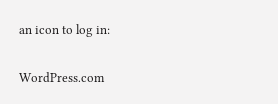an icon to log in:

WordPress.com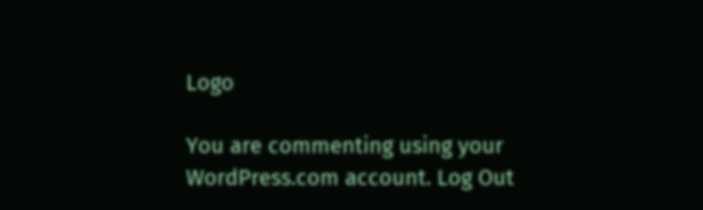Logo

You are commenting using your WordPress.com account. Log Out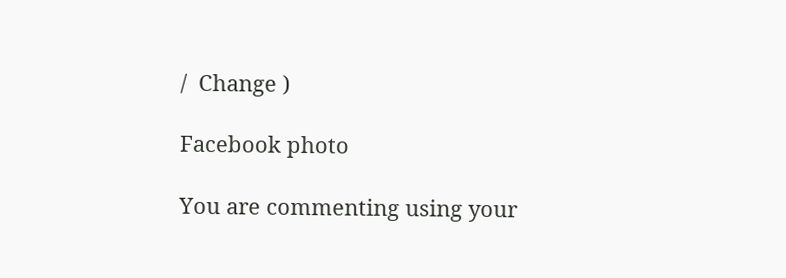/  Change )

Facebook photo

You are commenting using your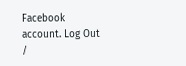Facebook account. Log Out /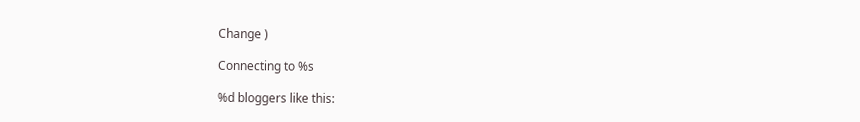Change )

Connecting to %s

%d bloggers like this: